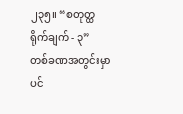၂၃၅။ “စတုတ္ထရိုက်ချက် - ၃”
တစ်ခဏအတွင်းမှာပင်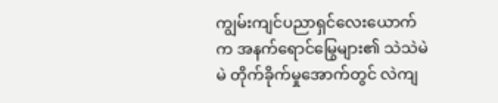ကျွမ်းကျင်ပညာရှင်လေးယောက်က အနက်ရောင်မြွေများ၏ သဲသဲမဲမဲ တိုက်ခိုက်မှုအောက်တွင် လဲကျ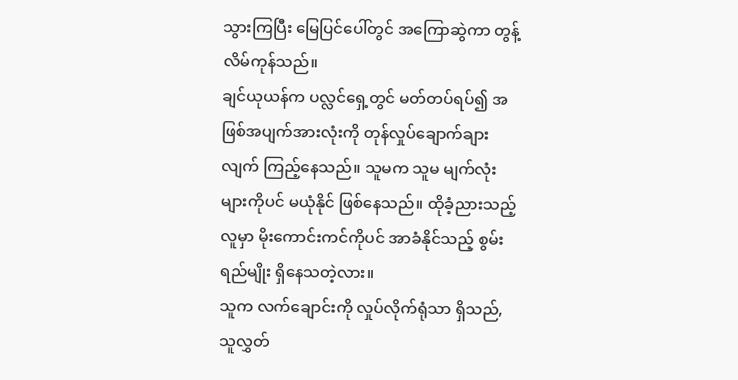သွားကြပြီး မြေပြင်ပေါ်တွင် အကြောဆွဲကာ တွန့်လိမ်ကုန်သည်။
ချင်ယုယန်က ပလ္လင်ရှေ့တွင် မတ်တပ်ရပ်၍ အဖြစ်အပျက်အားလုံးကို တုန်လှုပ်ချောက်ချားလျက် ကြည့်နေသည်။ သူမက သူမ မျက်လုံးများကိုပင် မယုံနိုင် ဖြစ်နေသည်။ ထိုခံ့ညားသည့် လူမှာ မိုးကောင်းကင်ကိုပင် အာခံနိုင်သည့် စွမ်းရည်မျိုး ရှိနေသတဲ့လား။
သူက လက်ချောင်းကို လှုပ်လိုက်ရုံသာ ရှိသည်, သူလွှတ်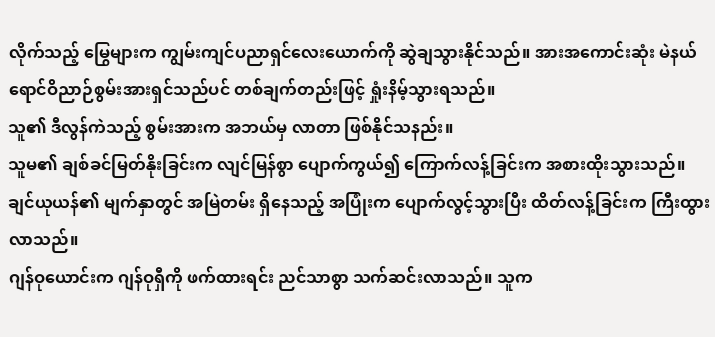လိုက်သည့် မြွေများက ကျွမ်းကျင်ပညာရှင်လေးယောက်ကို ဆွဲချသွားနိုင်သည်။ အားအကောင်းဆုံး မဲနယ်ရောင်ဝိညာဉ်စွမ်းအားရှင်သည်ပင် တစ်ချက်တည်းဖြင့် ရှုံးနိမ့်သွားရသည်။
သူ၏ ဒီလွန်ကဲသည့် စွမ်းအားက အဘယ်မှ လာတာ ဖြစ်နိုင်သနည်း။
သူမ၏ ချစ်ခင်မြတ်နိုးခြင်းက လျင်မြန်စွာ ပျောက်ကွယ်၍ ကြောက်လန့်ခြင်းက အစားထိုးသွားသည်။ ချင်ယုယန်၏ မျက်နှာတွင် အမြဲတမ်း ရှိနေသည့် အပြုံးက ပျောက်လွင့်သွားပြီး ထိတ်လန့်ခြင်းက ကြီးထွားလာသည်။
ဂျန်ဝုယောင်းက ဂျန်ဝုရှီကို ဖက်ထားရင်း ညင်သာစွာ သက်ဆင်းလာသည်။ သူက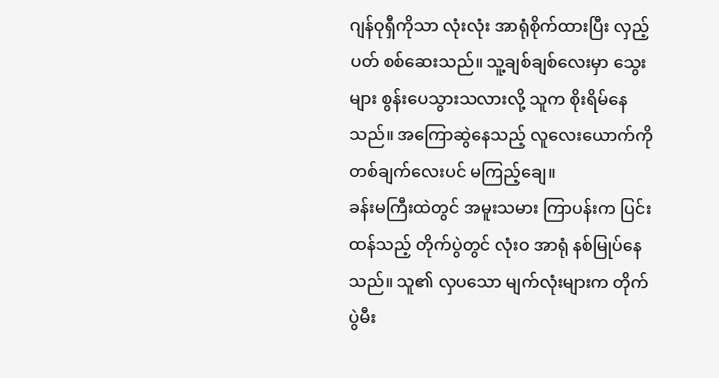ဂျန်ဝုရှီကိုသာ လုံးလုံး အာရုံစိုက်ထားပြီး လှည့်ပတ် စစ်ဆေးသည်။ သူ့ချစ်ချစ်လေးမှာ သွေးများ စွန်းပေသွားသလားလို့ သူက စိုးရိမ်နေသည်။ အကြောဆွဲနေသည့် လူလေးယောက်ကို တစ်ချက်လေးပင် မကြည့်ချေ။
ခန်းမကြီးထဲတွင် အမူးသမား ကြာပန်းက ပြင်းထန်သည့် တိုက်ပွဲတွင် လုံးဝ အာရုံ နစ်မြုပ်နေသည်။ သူ၏ လှပသော မျက်လုံးများက တိုက်ပွဲမီး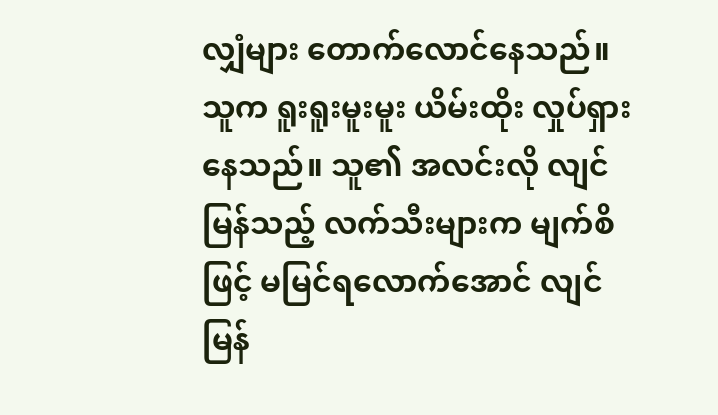လျှံများ တောက်လောင်နေသည်။ သူက ရူးရူးမူးမူး ယိမ်းထိုး လှုပ်ရှားနေသည်။ သူ၏ အလင်းလို လျင်မြန်သည့် လက်သီးများက မျက်စိဖြင့် မမြင်ရလောက်အောင် လျင်မြန်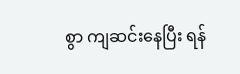စွာ ကျဆင်းနေပြီး ရန်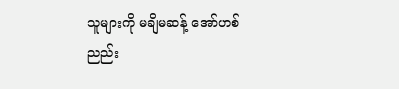သူများကို မချိမဆန့် အော်ဟစ်ညည်း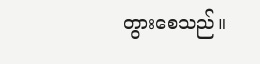တွားစေသည်။